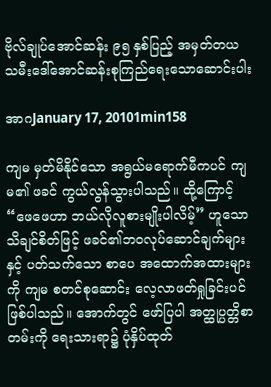ဗိုလ်ချုပ်အောင်ဆန်း ၉၅ နှစ်ပြည့် အမှတ်တယ သမီးဒေါ်အောင်ဆန်းစုကြည်ရေးသောဆောင်းပါး

အာဂJanuary 17, 20101min158

ကျမ မှတ်မိနိုင်သော အရွယ်မရောက်မီကပင် ကျမ၏ ဖခင် ကွယ်လွန်သွားပါသည်။ ထို့ကြောင့် “ဖေဖေဟာ ဘယ်လိုလူစားမျိုးပါလိမ့်” ဟူသော သိချင်စိတ်ဖြင့် ဖခင်၏ဘဝလုပ်ဆောင်ချက်များနှင့် ပတ်သက်သော စာပေ အထောက်အထားများကို ကျမ စတင်စုဆောင်း လေ့လာဖတ်ရှုခြင်းပင် ဖြစ်ပါသည်။ အောက်တွင် ဖော်ပြပါ အတ္ထုပ္ပတ္တိစာတမ်းကို ရေးသားရာ၌ ပုံနှိပ်ထုတ်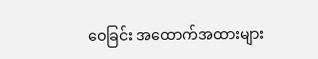ဝေခြင်း အထောက်အထားများ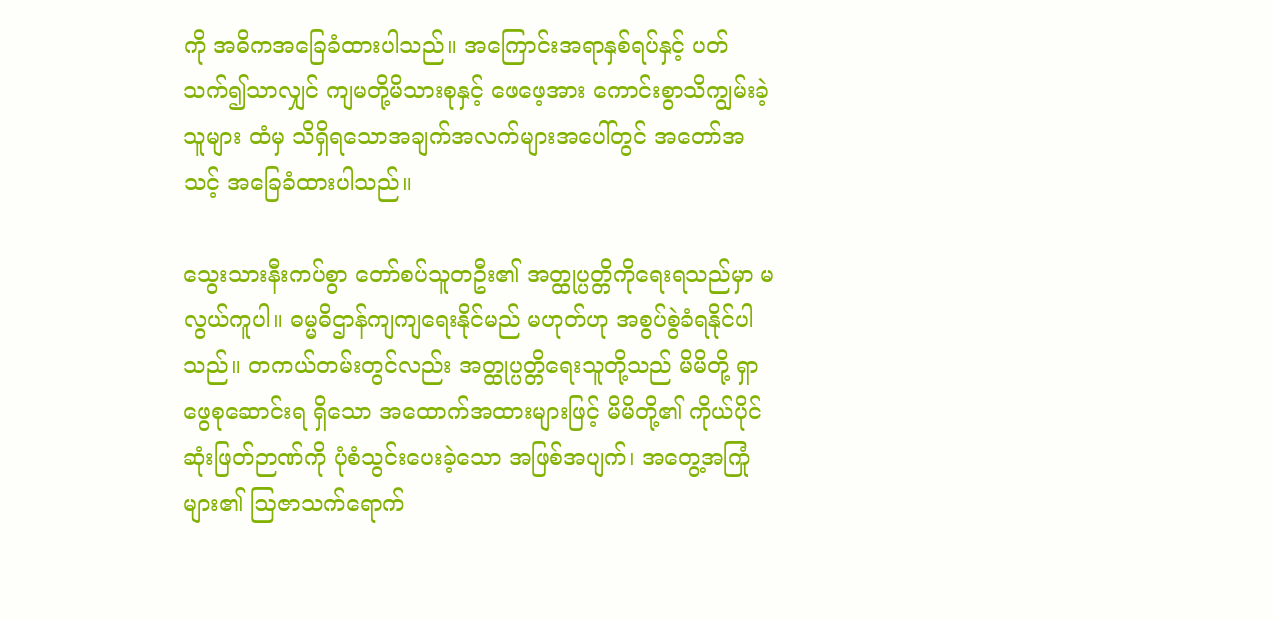ကို အဓိကအခြေခံထားပါသည်။ အကြောင်းအရာနှစ်ရပ်နှင့် ပတ်သက်၍သာလျှင် ကျမတို့မိသားစုနှင့် ဖေဖေ့အား ကောင်းစွာသိကျွမ်းခဲ့သူများ ထံမှ သိရှိရသောအချက်အလက်များအပေါ်တွင် အတော်အသင့် အခြေခံထားပါသည်။

သွေးသားနီးကပ်စွာ တော်စပ်သူတဦး၏ အတ္ထုပ္ပတ္တိကိုရေးရသည်မှာ မလွယ်ကူပါ။ ဓမ္မဓိဌာန်ကျကျရေးနိုင်မည် မဟုတ်ဟု အစွပ်စွဲခံရနိုင်ပါသည်။ တကယ်တမ်းတွင်လည်း အတ္ထုပ္ပတ္တိရေးသူတို့သည် မိမိတို့ ရှာဖွေစုဆောင်းရ ရှိသော အထောက်အထားများဖြင့် မိမိတို့၏ ကိုယ်ပိုင်ဆုံးဖြတ်ဉာဏ်ကို ပုံစံသွင်းပေးခဲ့သော အဖြစ်အပျက်၊ အတွေ့အကြုံများ၏ ဩဇာသက်ရောက်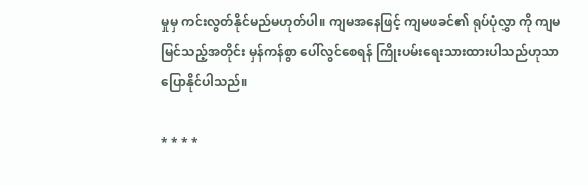မှုမှ ကင်းလွတ်နိုင်မည်မဟုတ်ပါ။ ကျမအနေဖြင့် ကျမဖခင်၏ ရုပ်ပုံလွှာ ကို ကျမမြင်သည့်အတိုင်း မှန်ကန်စွာ ပေါ်လွင်စေရန် ကြိုးပမ်းရေးသားထားပါသည်ဟုသာ ပြောနိုင်ပါသည်။

* * * *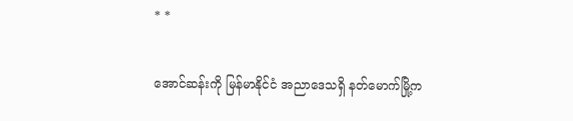* *

အောင်ဆန်းကို မြန်မာနိုင်ငံ အညာဒေသရှိ နတ်မောက်မြို့က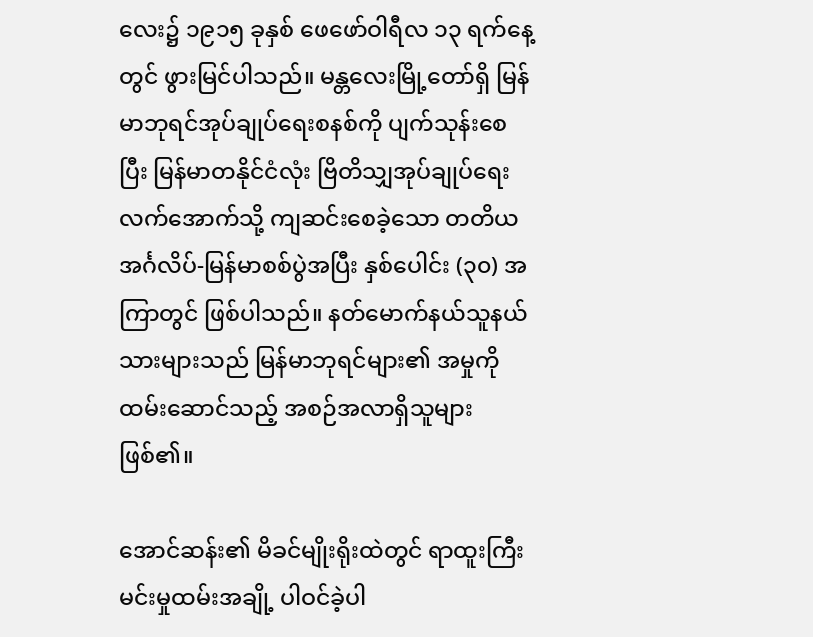လေး၌ ၁၉၁၅ ခုနှစ် ဖေဖော်ဝါရီလ ၁၃ ရက်နေ့ တွင် ဖွားမြင်ပါသည်။ မန္တလေးမြို့တော်ရှိ မြန်မာဘုရင်အုပ်ချုပ်ရေးစနစ်ကို ပျက်သုန်းစေပြီး မြန်မာတနိုင်ငံလုံး ဗြိတိသျှအုပ်ချုပ်ရေးလက်အောက်သို့ ကျဆင်းစေခဲ့သော တတိယအင်္ဂလိပ်-မြန်မာစစ်ပွဲအပြီး နှစ်ပေါင်း (၃၀) အကြာတွင် ဖြစ်ပါသည်။ နတ်မောက်နယ်သူနယ်သားများသည် မြန်မာဘုရင်များ၏ အမှုကိုထမ်းဆောင်သည့် အစဉ်အလာရှိသူများဖြစ်၏။

အောင်ဆန်း၏ မိခင်မျိုးရိုးထဲတွင် ရာထူးကြီး မင်းမှုထမ်းအချို့ ပါဝင်ခဲ့ပါ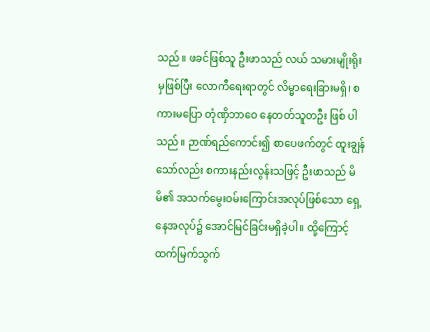သည်။ ဖခင်ဖြစ်သူ ဦးဖာသည် လယ် သမားမျိုးရိုးမှဖြစ်ပြီး လောကီရေးရာတွင် လိမ္မာရေးခြားမရှိ၊ စကားမပြော တုံဏှိဘာဝေ နေတတ်သူတဦး ဖြစ် ပါသည်။ ဉာဏ်ရည်ကောင်း၍ စာပေဖက်တွင် ထူးချွန်သော်လည်း စကားနည်းလွန်းသဖြင့် ဦးဖာသည် မိမိ၏ အသက်မွေးဝမ်းကြောင်းအလုပ်ဖြစ်သော ရှေ့နေအလုပ်၌ အောင်မြင်ခြင်းမရှိခဲ့ပါ။ ထို့ကြောင့် ထက်မြက်သွက်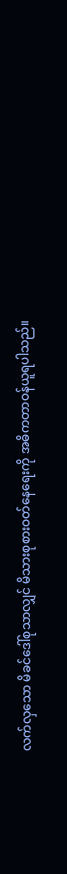လက်လှသော မိခင်ဒေါ်စုသာလျှင် မိသားစုစားဝတ်နေရေးကို အဓိကတာဝန်ယူရပါသည်။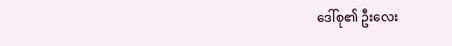ဒေါ်စု၏ ဦးလေး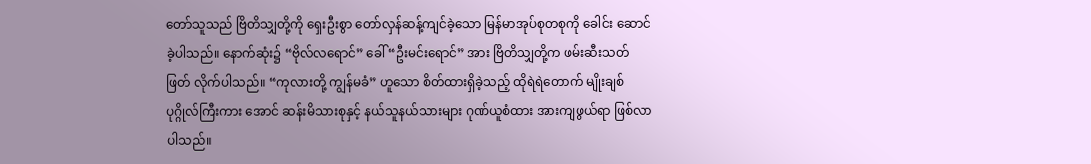တော်သူသည် ဗြိတိသျှတို့ကို ရှေးဦးစွာ တော်လှန်ဆန့်ကျင်ခဲ့သော မြန်မာအုပ်စုတစုကို ခေါင်း ဆောင်ခဲ့ပါသည်။ နောက်ဆုံး၌ “ဗိုလ်လရောင်” ခေါ် “ဦးမင်းရောင်” အား ဗြိတိသျှတို့က ဖမ်းဆီးသတ်ဖြတ် လိုက်ပါသည်။ “ကုလားတို့ ကျွန်မခံ” ဟူသော စိတ်ထားရှိခဲ့သည့် ထိုရဲရဲတောက် မျိုးချစ်ပုဂ္ဂိုလ်ကြီးကား အောင် ဆန်းမိသားစုနှင့် နယ်သူနယ်သားများ ဂုဏ်ယူစံထား အားကျဖွယ်ရာ ဖြစ်လာပါသည်။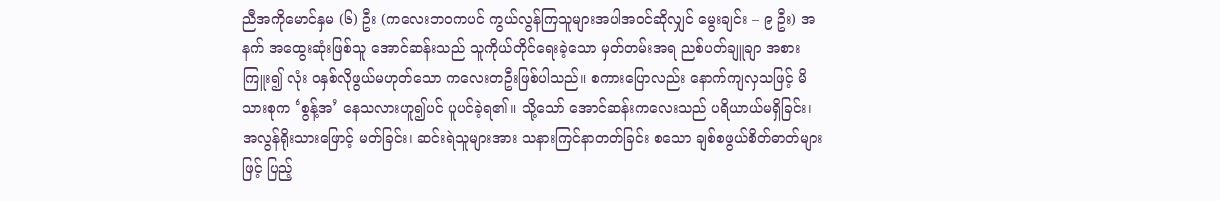ညီအကိုမောင်နှမ (၆) ဦး (ကလေးဘဝကပင် ကွယ်လွန်ကြသူများအပါအဝင်ဆိုလျှင် မွေးချင်း – ၉ ဦး) အနက် အထွေးဆုံးဖြစ်သူ အောင်ဆန်းသည် သူကိုယ်တိုင်ရေးခဲ့သော မှတ်တမ်းအရ ညစ်ပတ်ချူချာ အစားကြူး၍ လုံး ဝနှစ်လိုဖွယ်မဟုတ်သော ကလေးတဦးဖြစ်ပါသည်။ စကားပြောလည်း နောက်ကျလှသဖြင့် မိသားစုက ‘စွန့်အ’ နေသလားဟူ၍ပင် ပူပင်ခဲ့ရ၏။ သို့သော် အောင်ဆန်းကလေးသည် ပရိယာယ်မရှိခြင်း၊ အလွန်ရိုးသားဖြောင့် မတ်ခြင်း၊ ဆင်းရဲသူများအား သနားကြင်နာတတ်ခြင်း စသော ချစ်စဖွယ်စိတ်ဓာတ်များဖြင့် ပြည့်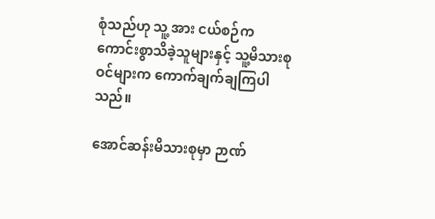စုံသည်ဟု သူ့ အား ငယ်စဉ်က ကောင်းစွာသိခဲ့သူများနှင့် သူ့မိသားစုဝင်များက ကောက်ချက်ချကြပါသည်။

အောင်ဆန်းမိသားစုမှာ ဉာဏ်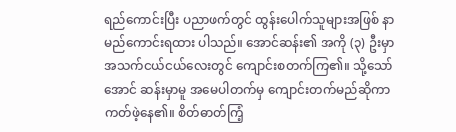ရည်ကောင်းပြီး ပညာဖက်တွင် ထွန်းပေါက်သူများအဖြစ် နာမည်ကောင်းရထား ပါသည်။ အောင်ဆန်း၏ အကို (၃) ဦးမှာ အသက်ငယ်ငယ်လေးတွင် ကျောင်းစတက်ကြ၏။ သို့သော် အောင် ဆန်းမှာမူ အမေပါတက်မှ ကျောင်းတက်မည်ဆိုကာ ကတ်ဖဲ့နေ၏။ စိတ်ဓာတ်ကြံ့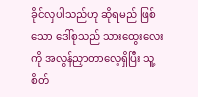ခိုင်လှပါသည်ဟု ဆိုရမည် ဖြစ်သော ဒေါ်စုသည် သားထွေးလေးကို အလွန်ညှာတာလေ့ရှိပြီး သူ့စိတ်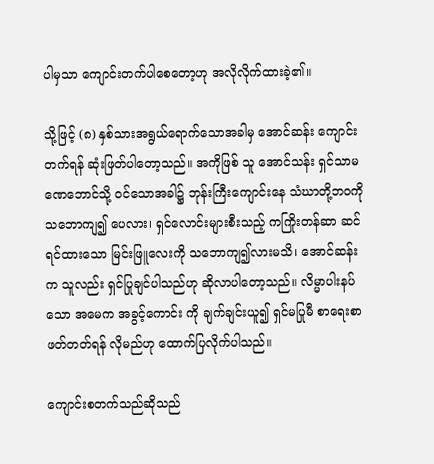ပါမှသာ ကျောင်းတက်ပါစေတော့ဟု အလိုလိုက်ထားခဲ့၏။

သို့ဖြင့် (၈) နှစ်သားအရွယ်ရောက်သောအခါမှ အောင်ဆန်း ကျောင်းတက်ရန် ဆုံးဖြတ်ပါတော့သည်။ အကိုဖြစ် သူ အောင်သန်း ရှင်သာမဏေဘောင်သို့ ဝင်သောအခါ၌ ဘုန်းကြီးကျောင်းနေ သံဃာတို့ဘဝကို သဘောကျ၍ ပေလား၊ ရှင်လောင်းများစီးသည့် ကကြိုးတန်ဆာ ဆင်ရင်ထားသော မြင်းဖြူလေးကို သဘောကျ၍လားမသိ၊ အောင်ဆန်းက သူလည်း ရှင်ပြုချင်ပါသည်ဟု ဆိုလာပါတော့သည်။ လိမ္မာပါးနပ်သော အမေက အခွင့်ကောင်း ကို ချက်ချင်းယူ၍ ရှင်မပြုမီ စာရေးစာဖတ်တတ်ရန် လိုမည်ဟု ထောက်ပြလိုက်ပါသည်။

ကျောင်းစတက်သည်ဆိုသည်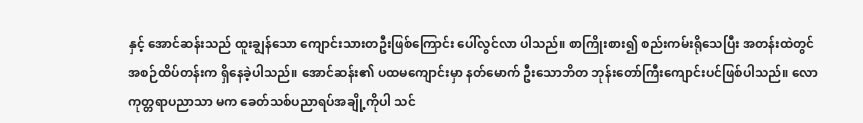နှင့် အောင်ဆန်းသည် ထူးချွန်သော ကျောင်းသားတဦးဖြစ်ကြောင်း ပေါ်လွင်လာ ပါသည်။ စာကြိုးစား၍ စည်းကမ်းရိုသေပြီး အတန်းထဲတွင် အစဉ်ထိပ်တန်းက ရှိနေခဲ့ပါသည်။ အောင်ဆန်း၏ ပထမကျောင်းမှာ နတ်မောက် ဦးသောဘိတ ဘုန်းတော်ကြီးကျောင်းပင်ဖြစ်ပါသည်။ လောကုတ္တရာပညာသာ မက ခေတ်သစ်ပညာရပ်အချို့ကိုပါ သင်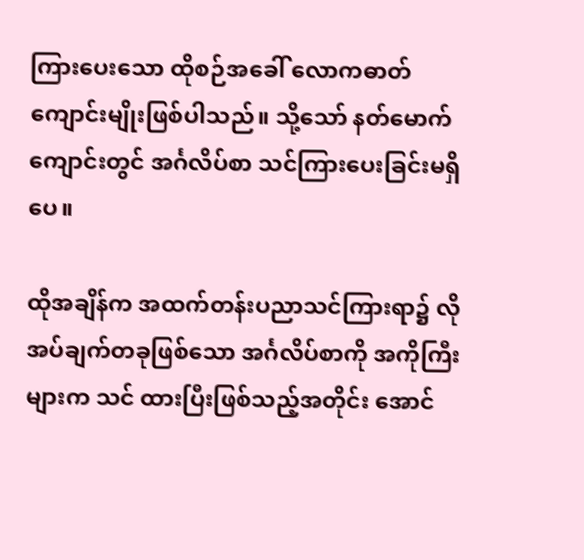ကြားပေးသော ထိုစဉ်အခေါ် လောကဓာတ်ကျောင်းမျိုးဖြစ်ပါသည်။ သို့သော် နတ်မောက်ကျောင်းတွင် အင်္ဂလိပ်စာ သင်ကြားပေးခြင်းမရှိပေ။

ထိုအချိန်က အထက်တန်းပညာသင်ကြားရာ၌ လိုအပ်ချက်တခုဖြစ်သော အင်္ဂလိပ်စာကို အကိုကြီးများက သင် ထားပြီးဖြစ်သည့်အတိုင်း အောင်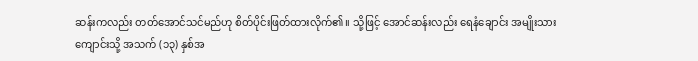ဆန်းကလည်း တတ်အောင်သင်မည်ဟု စိတ်ပိုင်းဖြတ်ထားလိုက်၏။ သို့ဖြင့် အောင်ဆန်းလည်း ရေနံချောင်း အမျိုးသားကျောင်းသို့ အသက် (၁၃) နှစ်အ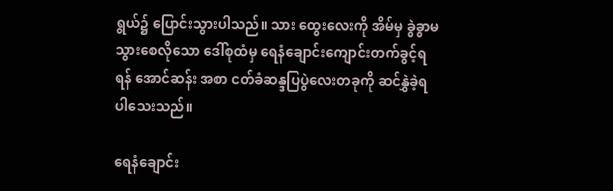ရွယ်၌ ပြောင်းသွားပါသည်။ သား ထွေးလေးကို အိမ်မှ ခွဲခွာမသွားစေလိုသော ဒေါ်စုထံမှ ရေနံချောင်းကျောင်းတက်ခွင့်ရရန် အောင်ဆန်း အစာ ငတ်ခံဆန္ဒပြပွဲလေးတခုကို ဆင်နွှဲခဲ့ရပါသေးသည်။

ရေနံချောင်း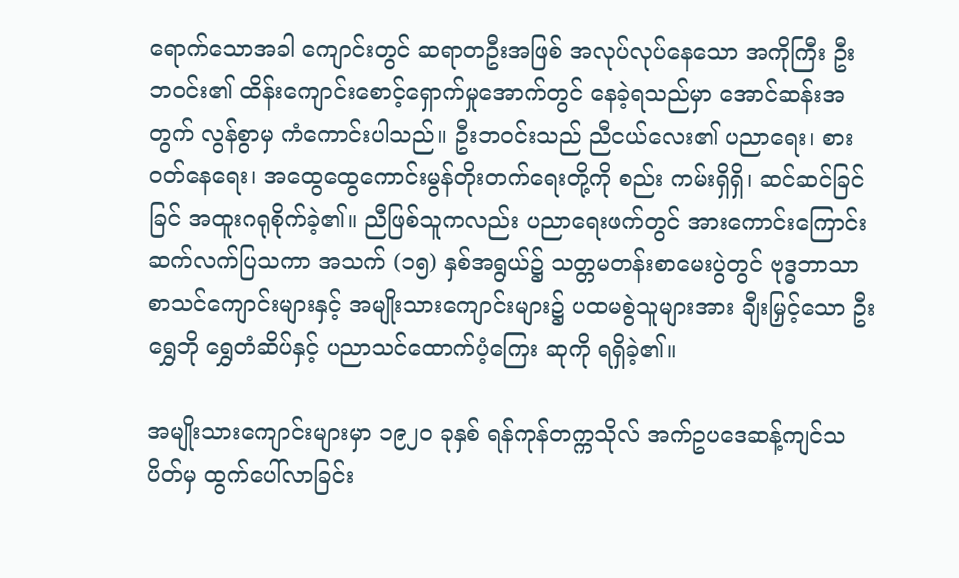ရောက်သောအခါ ကျောင်းတွင် ဆရာတဦးအဖြစ် အလုပ်လုပ်နေသော အကိုကြီး ဦးဘဝင်း၏ ထိန်းကျောင်းစောင့်ရှောက်မှုအောက်တွင် နေခဲ့ရသည်မှာ အောင်ဆန်းအတွက် လွန်စွာမှ ကံကောင်းပါသည်။ ဦးဘဝင်းသည် ညီငယ်လေး၏ ပညာရေး၊ စားဝတ်နေရေး၊ အထွေထွေကောင်းမွန်တိုးတက်ရေးတို့ကို စည်း ကမ်းရှိရှိ၊ ဆင်ဆင်ခြင်ခြင် အထူးဂရုစိုက်ခဲ့၏။ ညီဖြစ်သူကလည်း ပညာရေးဖက်တွင် အားကောင်းကြောင်း ဆက်လက်ပြသကာ အသက် (၁၅) နှစ်အရွယ်၌ သတ္တမတန်းစာမေးပွဲတွင် ဗုဒ္ဓဘာသာစာသင်ကျောင်းများနှင့် အမျိုးသားကျောင်းများ၌ ပထမစွဲသူများအား ချီးမြှင့်သော ဦးရွှေဘို ရွှေတံဆိပ်နှင့် ပညာသင်ထောက်ပံ့ကြေး ဆုကို ရရှိခဲ့၏။

အမျိုးသားကျောင်းများမှာ ၁၉၂ဝ ခုနှစ် ရန်ကုန်တက္ကသိုလ် အက်ဥပဒေဆန့်ကျင်သပိတ်မှ ထွက်ပေါ်လာခြင်း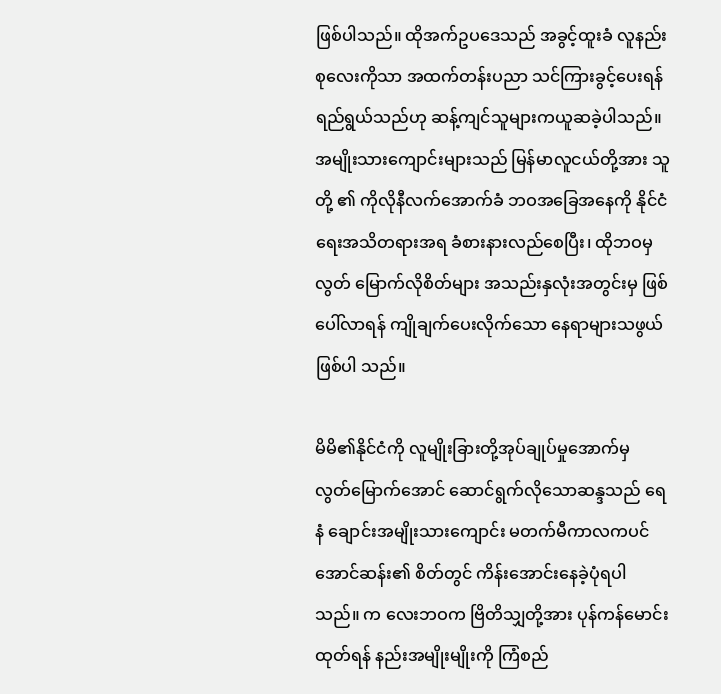ဖြစ်ပါသည်။ ထိုအက်ဥပဒေသည် အခွင့်ထူးခံ လူနည်းစုလေးကိုသာ အထက်တန်းပညာ သင်ကြားခွင့်ပေးရန် ရည်ရွယ်သည်ဟု ဆန့်ကျင်သူများကယူဆခဲ့ပါသည်။ အမျိုးသားကျောင်းများသည် မြန်မာလူငယ်တို့အား သူတို့ ၏ ကိုလိုနီလက်အောက်ခံ ဘဝအခြေအနေကို နိုင်ငံရေးအသိတရားအရ ခံစားနားလည်စေပြီး၊ ထိုဘဝမှ လွတ် မြောက်လိုစိတ်များ အသည်းနှလုံးအတွင်းမှ ဖြစ်ပေါ်လာရန် ကျိုချက်ပေးလိုက်သော နေရာများသဖွယ်ဖြစ်ပါ သည်။

မိမိ၏နိုင်ငံကို လူမျိုးခြားတို့အုပ်ချုပ်မှုအောက်မှ လွတ်မြောက်အောင် ဆောင်ရွက်လိုသောဆန္ဒသည် ရေနံ ချောင်းအမျိုးသားကျောင်း မတက်မီကာလကပင် အောင်ဆန်း၏ စိတ်တွင် ကိန်းအောင်းနေခဲ့ပုံရပါသည်။ က လေးဘဝက ဗြိတိသျှတို့အား ပုန်ကန်မောင်းထုတ်ရန် နည်းအမျိုးမျိုးကို ကြံစည်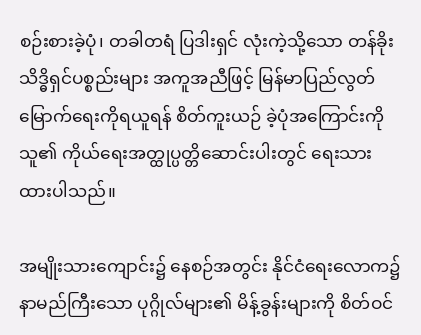စဉ်းစားခဲ့ပုံ၊ တခါတရံ ပြဒါးရှင် လုံးကဲ့သို့သော တန်ခိုးသိဒ္ဓိရှင်ပစ္စည်းများ အကူအညီဖြင့် မြန်မာပြည်လွတ်မြောက်ရေးကိုရယူရန် စိတ်ကူးယဉ် ခဲ့ပုံအကြောင်းကို သူ၏ ကိုယ်ရေးအတ္ထုပ္ပတ္တိဆောင်းပါးတွင် ရေးသားထားပါသည်။

အမျိုးသားကျောင်း၌ နေစဉ်အတွင်း နိုင်ငံရေးလောက၌ နာမည်ကြီးသော ပုဂ္ဂိုလ်များ၏ မိန့်ခွန်းများကို စိတ်ဝင်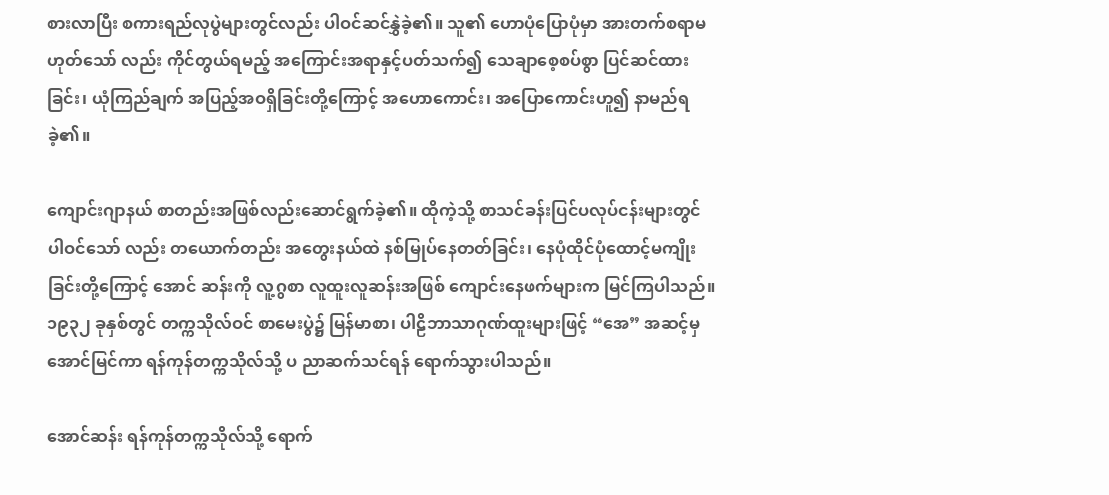စားလာပြီး စကားရည်လုပွဲများတွင်လည်း ပါဝင်ဆင်နွှဲခဲ့၏။ သူ၏ ဟောပုံပြောပုံမှာ အားတက်စရာမဟုတ်သော် လည်း ကိုင်တွယ်ရမည့် အကြောင်းအရာနှင့်ပတ်သက်၍ သေချာစေ့စပ်စွာ ပြင်ဆင်ထားခြင်း၊ ယုံကြည်ချက် အပြည့်အဝရှိခြင်းတို့ကြောင့် အဟောကောင်း၊ အပြောကောင်းဟူ၍ နာမည်ရခဲ့၏။

ကျောင်းဂျာနယ် စာတည်းအဖြစ်လည်းဆောင်ရွက်ခဲ့၏။ ထိုကဲ့သို့ စာသင်ခန်းပြင်ပလုပ်ငန်းများတွင် ပါဝင်သော် လည်း တယောက်တည်း အတွေးနယ်ထဲ နစ်မြုပ်နေတတ်ခြင်း၊ နေပုံထိုင်ပုံထောင့်မကျိုးခြင်းတို့ကြောင့် အောင် ဆန်းကို လူ့ဂွစာ လူထူးလူဆန်းအဖြစ် ကျောင်းနေဖက်များက မြင်ကြပါသည်။ ၁၉၃၂ ခုနှစ်တွင် တက္ကသိုလ်ဝင် စာမေးပွဲ၌ မြန်မာစာ၊ ပါဠိဘာသာဂုဏ်ထူးများဖြင့် “အေ” အဆင့်မှ အောင်မြင်ကာ ရန်ကုန်တက္ကသိုလ်သို့ ပ ညာဆက်သင်ရန် ရောက်သွားပါသည်။

အောင်ဆန်း ရန်ကုန်တက္ကသိုလ်သို့ ရောက်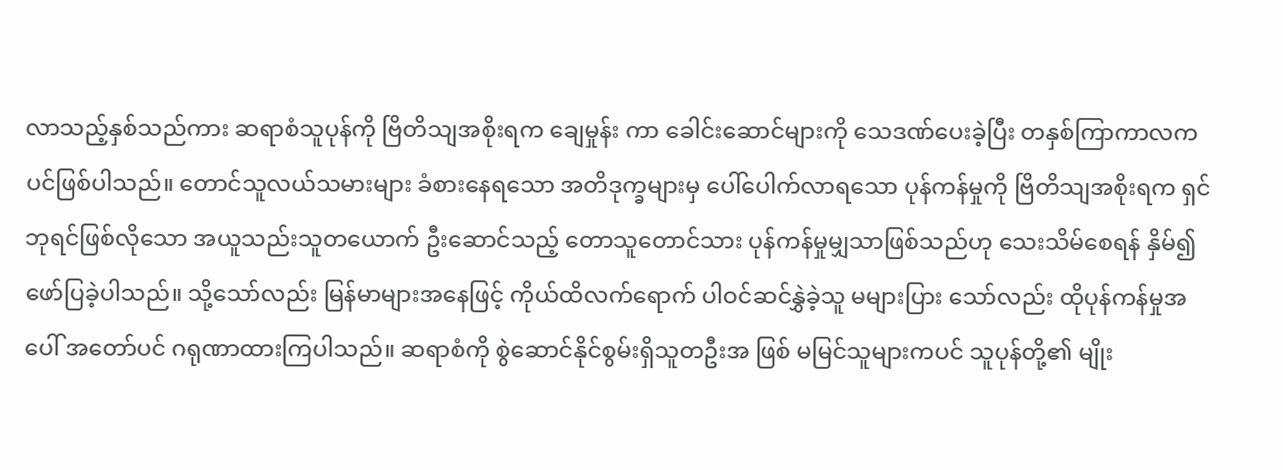လာသည့်နှစ်သည်ကား ဆရာစံသူပုန်ကို ဗြိတိသျအစိုးရက ချေမှုန်း ကာ ခေါင်းဆောင်များကို သေဒဏ်ပေးခဲ့ပြီး တနှစ်ကြာကာလကပင်ဖြစ်ပါသည်။ တောင်သူလယ်သမားများ ခံစားနေရသော အတိဒုက္ခများမှ ပေါ်ပေါက်လာရသော ပုန်ကန်မှုကို ဗြိတိသျအစိုးရက ရှင်ဘုရင်ဖြစ်လိုသော အယူသည်းသူတယောက် ဦးဆောင်သည့် တောသူတောင်သား ပုန်ကန်မှုမျှသာဖြစ်သည်ဟု သေးသိမ်စေရန် နှိမ်၍ဖော်ပြခဲ့ပါသည်။ သို့သော်လည်း မြန်မာများအနေဖြင့် ကိုယ်ထိလက်ရောက် ပါဝင်ဆင်နွှဲခဲ့သူ မများပြား သော်လည်း ထိုပုန်ကန်မှုအပေါ် အတော်ပင် ဂရုဏာထားကြပါသည်။ ဆရာစံကို စွဲဆောင်နိုင်စွမ်းရှိသူတဦးအ ဖြစ် မမြင်သူများကပင် သူပုန်တို့၏ မျိုး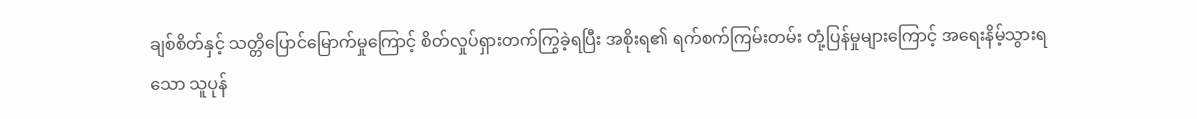ချစ်စိတ်နှင့် သတ္တိပြောင်မြောက်မှုကြောင့် စိတ်လှုပ်ရှားတက်ကြွခဲ့ရပြီး အစိုးရ၏ ရက်စက်ကြမ်းတမ်း တုံ့ပြန်မှုများကြောင့် အရေးနိမ့်သွားရသော သူပုန်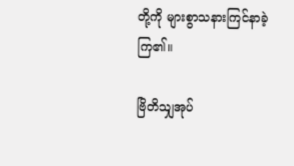တို့ကို များစွာသနားကြင်နာခဲ့ ကြ၏။

ဗြိတိသျှအုပ်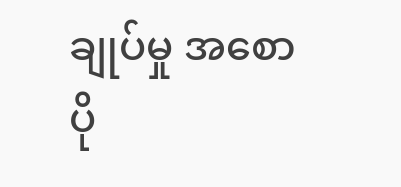ချုပ်မှု အစောပို